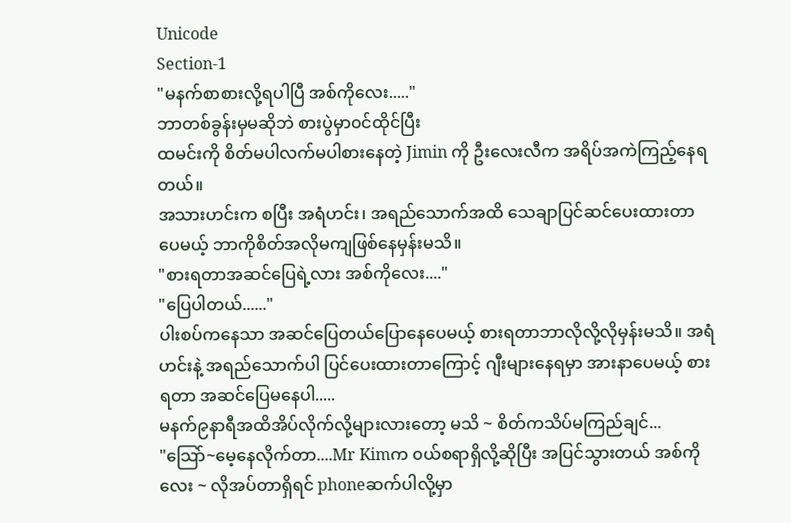Unicode
Section-1
"မနက်စာစားလို့ရပါပြီ အစ်ကိုလေး....."
ဘာတစ်ခွန်းမှမဆိုဘဲ စားပွဲမှာ၀င်ထိုင်ပြီး
ထမင်းကို စိတ်မပါလက်မပါစားနေတဲ့ Jimin ကို ဦးလေးလီက အရိပ်အကဲကြည့်နေရတယ်။
အသားဟင်းက စပြီး အရံဟင်း၊ အရည်သောက်အထိ သေချာပြင်ဆင်ပေးထားတာပေမယ့် ဘာကိုစိတ်အလိုမကျဖြစ်နေမှန်းမသိ။
"စားရတာအဆင်ပြေရဲ့လား အစ်ကိုလေး...."
"ပြေပါတယ်......"
ပါးစပ်ကနေသာ အဆင်ပြေတယ်ပြောနေပေမယ့် စားရတာဘာလိုလို့လိုမှန်းမသိ။ အရံဟင်းနဲ့ အရည်သောက်ပါ ပြင်ပေးထားတာကြောင့် ဂျီးများနေရမှာ အားနာပေမယ့် စားရတာ အဆင်ပြေမနေပါ.....
မနက်၉နာရီအထိအိပ်လိုက်လို့များလားတော့ မသိ ~ စိတ်ကသိပ်မကြည်ချင်...
"သြော်~မေ့နေလိုက်တာ....Mr Kimက ၀ယ်စရာရှိလို့ဆိုပြီး အပြင်သွားတယ် အစ်ကိုလေး ~ လိုအပ်တာရှိရင် phoneဆက်ပါလို့မှာ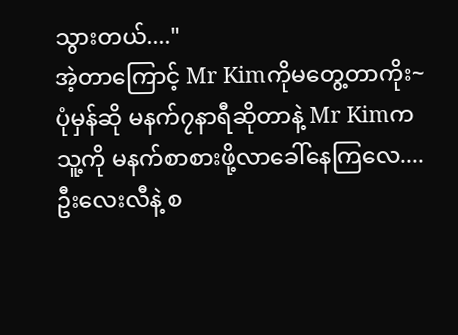သွားတယ်...."
အဲ့တာကြောင့် Mr Kimကိုမတွေ့တာကိုး~
ပုံမှန်ဆို မနက်၇နာရီဆိုတာနဲ့ Mr Kimက
သူ့ကို မနက်စာစားဖို့လာခေါ်နေကြလေ....
ဦးလေးလီနဲ့ စ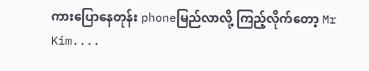ကားပြောနေတုန်း phoneမြည်လာလို့ ကြည့်လိုက်တော့ Mr Kim....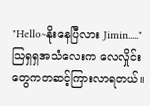"Hello~နိုးနေပြီလား Jimin....."
သြရှရှအသံလေးက လေလှိုင်းတွေကတဆင့်ကြားလာရတယ်။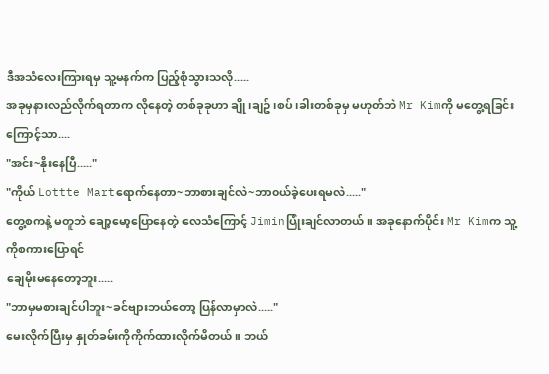ဒီအသံလေးကြားရမှ သူ့မနက်က ပြည့်စုံသွားသလို.....
အခုမှနားလည်လိုက်ရတာက လိုနေတဲ့ တစ်ခုခုဟာ ချို၊ချဥ်၊စပ်၊ခါးတစ်ခုမှ မဟုတ်ဘဲ Mr Kimကို မတွေ့ရခြင်းကြောင့်သာ....
"အင်း~နိုးနေပြီ....."
"ကိုယ် Lottte Martရောက်နေတာ~ဘာစားချင်လဲ~ဘာ၀ယ်ခဲ့ပေးရမလဲ....."
တွေ့စကနဲ့ မတူဘဲ ချော့မော့ပြောနေတဲ့ လေသံကြောင့် Jiminပြုံးချင်လာတယ်။ အခုနောက်ပိုင်း Mr Kimက သူ့ကိုစကားပြောရင်
ချေမိုးမနေတော့ဘူး.....
"ဘာမှမစားချင်ပါဘူး~ခင်ဗျားဘယ်တော့ ပြန်လာမှာလဲ....."
မေးလိုက်ပြီးမှ နှုတ်ခမ်းကိုကိုက်ထားလိုက်မိတယ်။ ဘယ်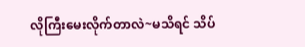လိုကြီးမေးလိုက်တာလဲ~မသိရင် သိပ်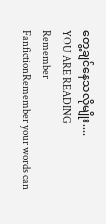တွေ့ချင်နေသလိုမျိုး....
YOU ARE READING
Remember
FanfictionRemember your words can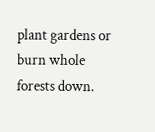plant gardens or burn whole forests down.